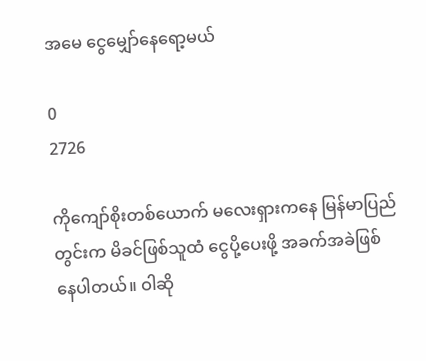အမေ ငွေမျှော်နေရော့မယ်

0
2726

ကိုကျော်စိုးတစ်ယောက် မလေးရှားကနေ မြန်မာပြည်တွင်းက မိခင်ဖြစ်သူထံ ငွေပို့ပေးဖို့ အခက်အခဲဖြစ်နေပါတယ်။ ဝါဆို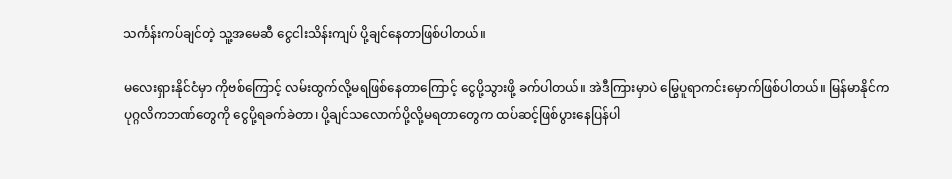သင်္ကန်းကပ်ချင်တဲ့ သူ့အမေဆီ ငွေငါးသိန်းကျပ် ပို့ချင်နေတာဖြစ်ပါတယ်။

မလေးရှားနိုင်ငံမှာ ကိုဗစ်ကြောင့် လမ်းထွက်လို့မရဖြစ်နေတာကြောင့် ငွေပို့သွားဖို့ ခက်ပါတယ်။ အဲဒီကြားမှာပဲ မြွေပူရာကင်းမှောက်ဖြစ်ပါတယ်။ မြန်မာနိုင်က ပုဂ္ဂလိကဘဏ်တွေကို ငွေပို့ရခက်ခဲတာ၊ ပို့ချင်သလောက်ပို့လို့မရတာတွေက ထပ်ဆင့်ဖြစ်ပွားနေပြန်ပါ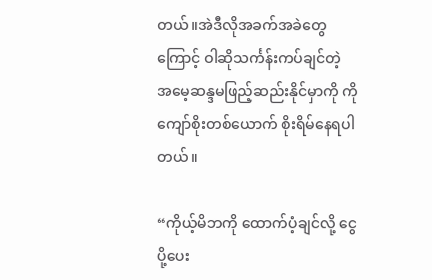တယ်။အဲဒီလိုအခက်အခဲတွေကြောင့် ဝါဆိုသင်္ကန်းကပ်ချင်တဲ့ အမေ့ဆန္ဒမဖြည့်ဆည်းနိုင်မှာကို ကိုကျော်စိုးတစ်ယောက် စိုးရိမ်နေရပါတယ်။

“ကိုယ့်မိဘကို ထောက်ပံ့ချင်လို့ ငွေပို့ပေး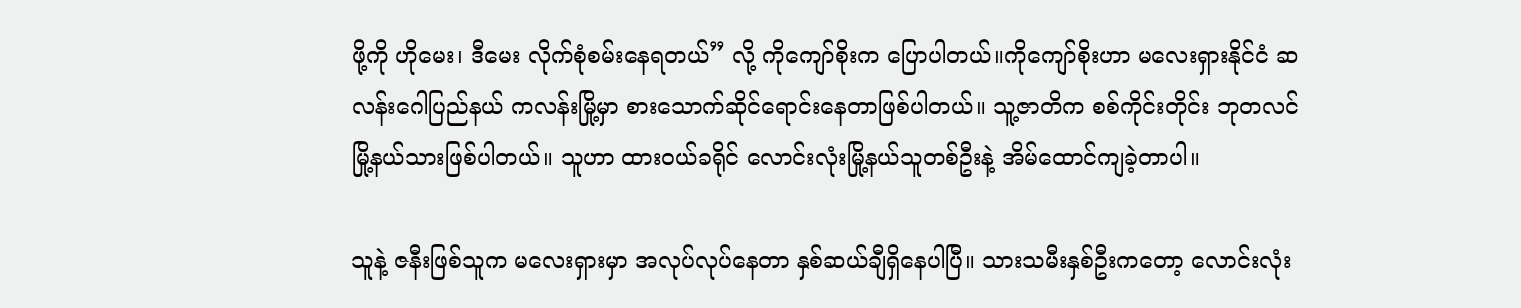ဖို့ကို ဟိုမေး၊ ဒီမေး လိုက်စုံစမ်းနေရတယ်” လို့ ကိုကျော်စိုးက ပြောပါတယ်။ကိုကျော်စိုးဟာ မလေးရှားနိုင်ငံ ဆလန်းဂေါပြည်နယ် ကလန်းမြို့မှာ စားသောက်ဆိုင်ရောင်းနေတာဖြစ်ပါတယ်။ သူ့ဇာတိက စစ်ကိုင်းတိုင်း ဘုတလင်မြို့နယ်သားဖြစ်ပါတယ်။ သူဟာ ထားဝယ်ခရိုင် လောင်းလုံးမြို့နယ်သူတစ်ဦးနဲ့ အိမ်ထောင်ကျခဲ့တာပါ။

သူနဲ့ ဇနီးဖြစ်သူက မလေးရှားမှာ အလုပ်လုပ်နေတာ နှစ်ဆယ်ချီရှိနေပါပြီ။ သားသမီးနှစ်ဦးကတော့ လောင်းလုံး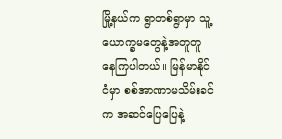မြို့နယ်က ရွာတစ်ရွာမှာ သူ့ယောက္ခမတွေနဲ့အတူတူ နေကြပါတယ်။ မြန်မာနိုင်ငံမှာ စစ်အာဏာမသိမ်းခင်က အဆင်ပြေပြေနဲ့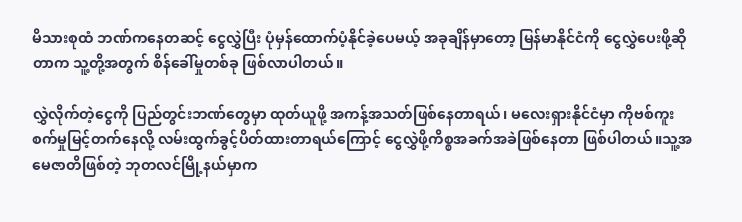မိသားစုထံ ဘဏ်ကနေတဆင့် ငွေလွှဲပြီး ပုံမှန်ထောက်ပံ့နိုင်ခဲ့ပေမယ့် အခုချိန်မှာတော့ မြန်မာနိုင်ငံကို ငွေလွှဲပေးဖို့ဆိုတာက သူ့တို့အတွက် စိန်ခေါ်မှုတစ်ခု ဖြစ်လာပါတယ်။

လွှဲလိုက်တဲ့ငွေကို ပြည်တွင်းဘဏ်တွေမှာ ထုတ်ယူဖို့ အကန့်အသတ်ဖြစ်နေတာရယ်၊ မလေးရှားနိုင်ငံမှာ ကိုဗစ်ကူးစက်မှုမြင့်တက်နေလို့ လမ်းထွက်ခွင့်ပိတ်ထားတာရယ်ကြောင့် ငွေလွှဲဖို့ကိစ္စအခက်အခဲဖြစ်နေတာ ဖြစ်ပါတယ်။သူ့အမေဇာတိဖြစ်တဲ့ ဘုတလင်မြို့နယ်မှာက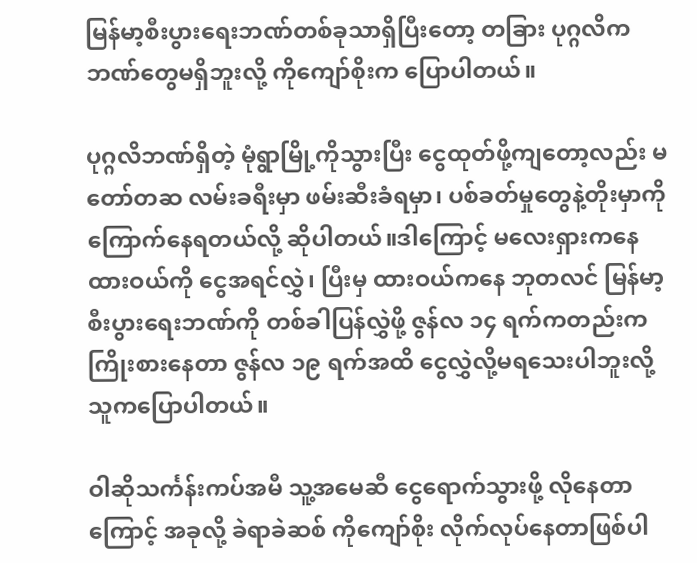မြန်မာ့စီးပွားရေးဘဏ်တစ်ခုသာရှိပြီးတော့ တခြား ပုဂ္ဂလိကဘဏ်တွေမရှိဘူးလို့ ကိုကျော်စိုးက ပြောပါတယ်။

ပုဂ္ဂလိဘဏ်ရှိတဲ့ မုံရွာမြို့ကိုသွားပြီး ငွေထုတ်ဖို့ကျတော့လည်း မတော်တဆ လမ်းခရီးမှာ ဖမ်းဆီးခံရမှာ၊ ပစ်ခတ်မှုတွေနဲ့တိုးမှာကို ကြောက်နေရတယ်လို့ ဆိုပါတယ်။ဒါကြောင့် မလေးရှားကနေ ထားဝယ်ကို ငွေအရင်လွှဲ၊ ပြီးမှ ထားဝယ်ကနေ ဘုတလင် မြန်မာ့စီးပွားရေးဘဏ်ကို တစ်ခါပြန်လွှဲဖို့ ဇွန်လ ၁၄ ရက်ကတည်းက ကြိုးစားနေတာ ဇွန်လ ၁၉ ရက်အထိ ငွေလွှဲလို့မရသေးပါဘူးလို့ သူကပြောပါတယ်။

ဝါဆိုသင်္ကန်းကပ်အမီ သူ့အမေဆီ ငွေရောက်သွားဖို့ လိုနေတာကြောင့် အခုလို့ ခဲရာခဲဆစ် ကိုကျော်စိုး လိုက်လုပ်နေတာဖြစ်ပါ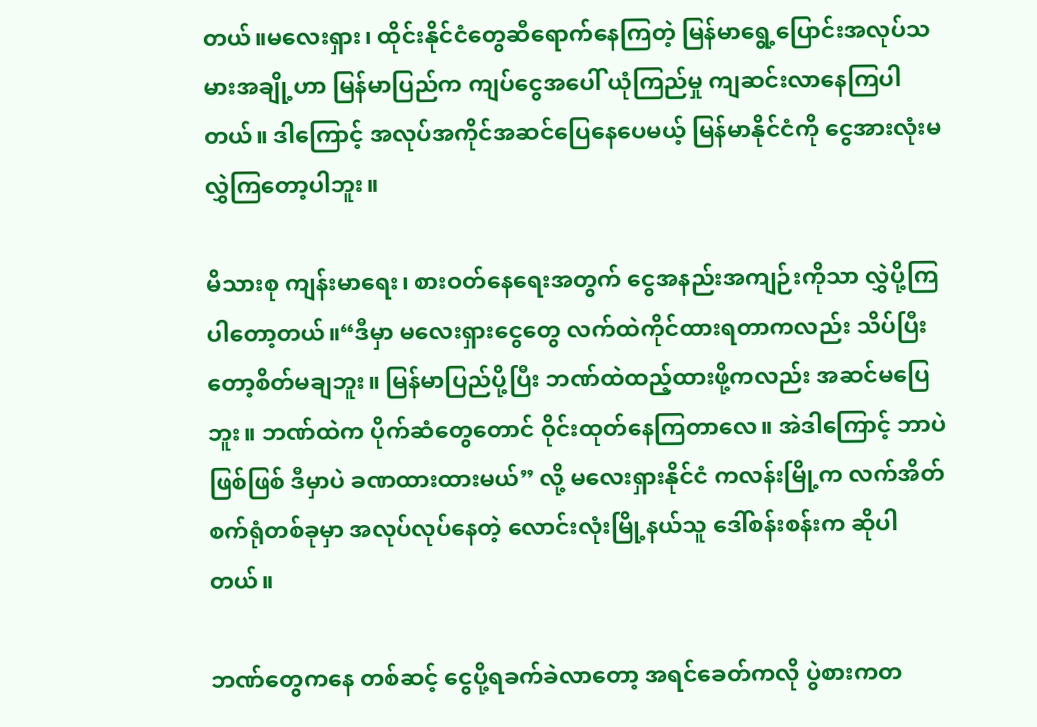တယ်။မလေးရှား၊ ထိုင်းနိုင်ငံတွေဆီရောက်နေကြတဲ့ မြန်မာရွေ့ပြောင်းအလုပ်သမားအချို့ဟာ မြန်မာပြည်က ကျပ်ငွေအပေါ် ယုံကြည်မှု ကျဆင်းလာနေကြပါတယ်။ ဒါကြောင့် အလုပ်အကိုင်အဆင်ပြေနေပေမယ့် မြန်မာနိုင်ငံကို ငွေအားလုံးမလွှဲကြတော့ပါဘူး။

မိသားစု ကျန်းမာရေး၊ စားဝတ်နေရေးအတွက် ငွေအနည်းအကျဉ်းကိုသာ လွှဲပို့ကြပါတော့တယ်။“ဒီမှာ မလေးရှားငွေတွေ လက်ထဲကိုင်ထားရတာကလည်း သိပ်ပြီးတော့စိတ်မချဘူး။ မြန်မာပြည်ပို့ပြီး ဘဏ်ထဲထည့်ထားဖို့ကလည်း အဆင်မပြေဘူး။ ဘဏ်ထဲက ပိုက်ဆံတွေတောင် ဝိုင်းထုတ်နေကြတာလေ။ အဲဒါကြောင့် ဘာပဲဖြစ်ဖြစ် ဒီမှာပဲ ခဏထားထားမယ်” လို့ မလေးရှားနိုင်ငံ ကလန်းမြို့က လက်အိတ်စက်ရုံတစ်ခုမှာ အလုပ်လုပ်နေတဲ့ လောင်းလုံးမြို့နယ်သူ ဒေါ်စန်းစန်းက ဆိုပါတယ်။

ဘဏ်တွေကနေ တစ်ဆင့် ငွေပို့ရခက်ခဲလာတော့ အရင်ခေတ်ကလို ပွဲစားကတ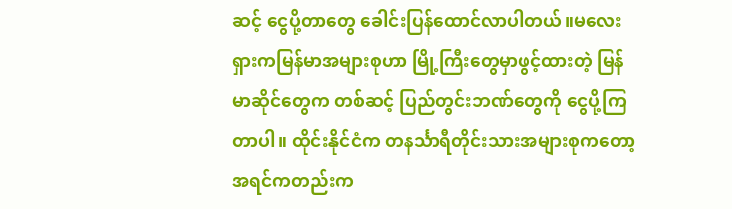ဆင့် ငွေပို့တာတွေ ခေါင်းပြန်ထောင်လာပါတယ်။မလေးရှားကမြန်မာအများစုဟာ မြို့ကြီးတွေမှာဖွင့်ထားတဲ့ မြန်မာဆိုင်တွေက တစ်ဆင့် ပြည်တွင်းဘဏ်တွေကို ငွေပို့ကြတာပါ။ ထိုင်းနိုင်ငံက တနင်္သာရီတိုင်းသားအများစုကတော့ အရင်ကတည်းက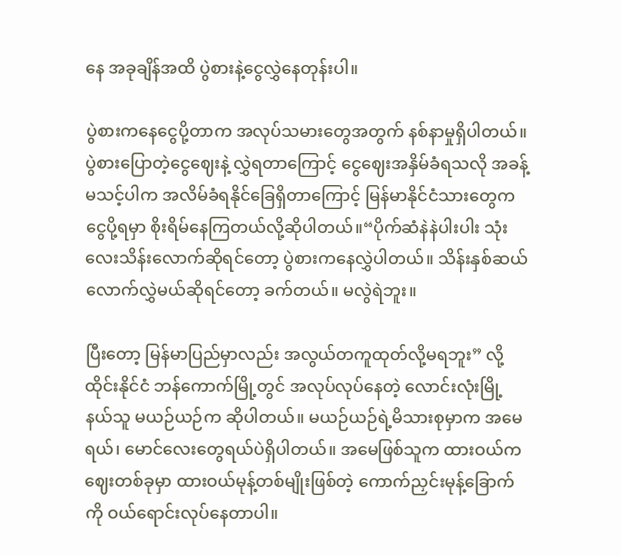နေ အခုချိန်အထိ ပွဲစားနဲ့ငွေလွှဲနေတုန်းပါ။

ပွဲစားကနေငွေပို့တာက အလုပ်သမားတွေအတွက် နစ်နာမှုရှိပါတယ်။ ပွဲစားပြောတဲ့ငွေဈေးနဲ့ လွှဲရတာကြောင့် ငွေဈေးအနှိမ်ခံရသလို အခန့်မသင့်ပါက အလိမ်ခံရနိုင်ခြေရှိတာကြောင့် မြန်မာနိုင်ငံသားတွေက ငွေပို့ရမှာ စိုးရိမ်နေကြတယ်လို့ဆိုပါတယ်။“ပိုက်ဆံနဲနဲပါးပါး သုံးလေးသိန်းလောက်ဆိုရင်တော့ ပွဲစားကနေလွှဲပါတယ်။ သိန်းနှစ်ဆယ်လောက်လွှဲမယ်ဆိုရင်တော့ ခက်တယ်။ မလွဲရဲဘူး။

ပြီးတော့ မြန်မာပြည်မှာလည်း အလွယ်တကူထုတ်လို့မရဘူး” လို့ ထိုင်းနိုင်ငံ ဘန်ကောက်မြို့တွင် အလုပ်လုပ်နေတဲ့ လောင်းလုံးမြို့နယ်သူ မယဉ်ယဉ်က ဆိုပါတယ်။ မယဉ်ယဉ်ရဲ့မိသားစုမှာက အမေရယ်၊ မောင်လေးတွေရယ်ပဲရှိပါတယ်။ အမေဖြစ်သူက ထားဝယ်ကဈေးတစ်ခုမှာ ထားဝယ်မုန့်တစ်မျိုးဖြစ်တဲ့ ကောက်ညှင်းမုန့်ခြောက်ကို ဝယ်ရောင်းလုပ်နေတာပါ။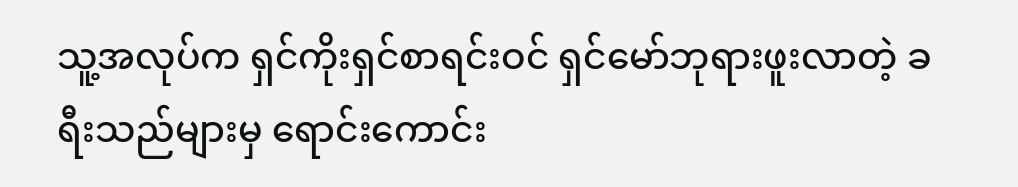သူ့အလုပ်က ရှင်ကိုးရှင်စာရင်းဝင် ရှင်မော်ဘုရားဖူးလာတဲ့ ခရီးသည်များမှ ရောင်းကောင်း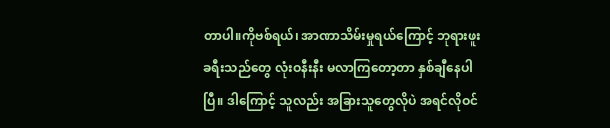တာပါ။ကိုဗစ်ရယ်၊ အာဏာသိမ်းမှုရယ်ကြောင့် ဘုရားဖူးခရီးသည်တွေ လုံးဝနီးနီး မလာကြတော့တာ နှစ်ချီနေပါပြီ။ ဒါကြောင့် သူလည်း အခြားသူတွေလိုပဲ အရင်လိုဝင်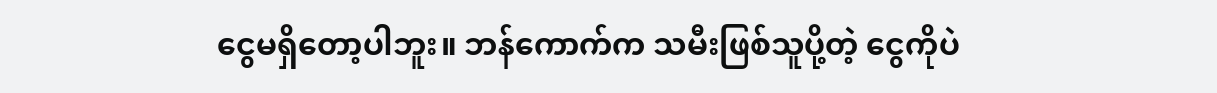ငွေမရှိတော့ပါဘူး။ ဘန်ကောက်က သမီးဖြစ်သူပို့တဲ့ ငွေကိုပဲ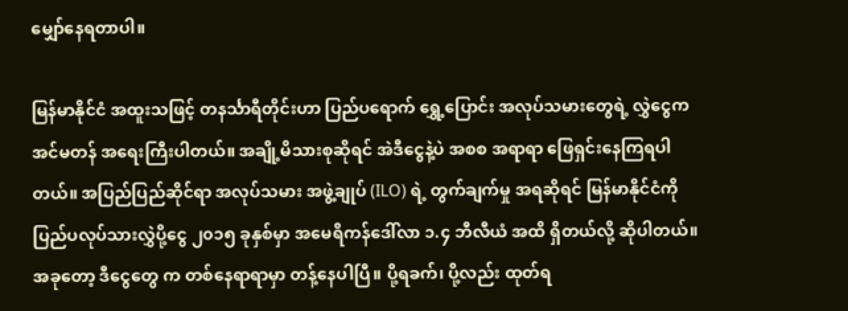မျှော်နေရတာပါ။

မြန်မာနိုင်ငံ အထူးသဖြင့် တနင်္သာရီတိုင်းဟာ ပြည်ပရောက် ရွှေ့ပြောင်း အလုပ်သမားတွေရဲ့ လွှဲငွေက အင်မတန် အရေးကြီးပါတယ်။ အချို့မိသားစုဆိုရင် အဲဒီငွေနဲ့ပဲ အစစ အရာရာ ဖြေရှင်းနေကြရပါတယ်။ အပြည်ပြည်ဆိုင်ရာ အလုပ်သမား အဖွဲ့ချုပ် (ILO) ရဲ့ တွက်ချက်မှု အရဆိုရင် မြန်မာနိုင်ငံကို ပြည်ပလုပ်သားလွှဲပို့ငွေ ၂၀၁၅ ခုနှစ်မှာ အမေရိကန်ဒေါ်လာ ၁.၄ ဘီလီယံ အထိ ရှိတယ်လို့ ဆိုပါတယ်။ အခုတော့ ဒီငွေတွေ က တစ်နေရာရာမှာ တန့်နေပါပြီ။ ပို့ရခက်၊ ပို့လည်း ထုတ်ရ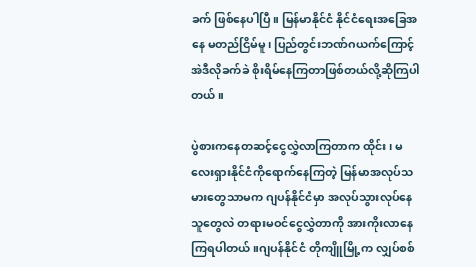ခက် ဖြစ်နေပါပြီ။ မြန်မာနိုင်ငံ နိုင်ငံရေးအခြေအနေ မတည်ငြိမ်မူ၊ ပြည်တွင်းဘဏ်ဂယက်ကြောင့် အဲဒီလိုခက်ခဲ စိုးရိမ်နေကြတာဖြစ်တယ်လို့ဆိုကြပါတယ်။

ပွဲစားကနေတဆင့်ငွေလွှဲလာကြတာက ထိုင်း၊ မလေးရှားနိုင်ငံကိုရောက်နေကြတဲ့ မြန်မာအလုပ်သမားတွေသာမက ဂျပန်နိုင်ငံမှာ အလုပ်သွားလုပ်နေသူတွေလဲ တရားမဝင်ငွေလွှဲတာကို အားကိုးလာနေကြရပါတယ်။ဂျပန်နိုင်ငံ တိုကျိူမြို့က လျှပ်စစ်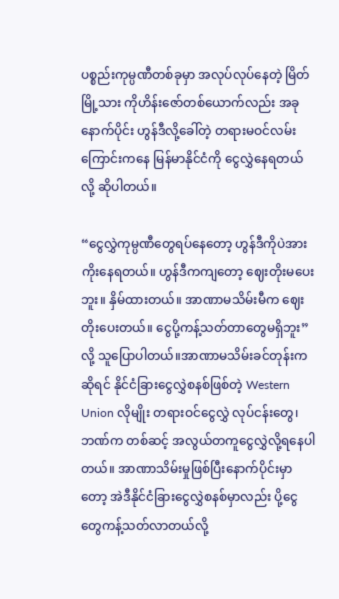ပစ္စည်းကုမ္ပဏီတစ်ခုမှာ အလုပ်လုပ်နေတဲ့ မြိတ်မြို့သား ကိုဟိန်းဇော်တစ်ယောက်လည်း အခုနောက်ပိုင်း ဟွန်ဒီလို့ခေါ်တဲ့ တရားမဝင်လမ်းကြောင်းကနေ မြန်မာနိုင်ငံကို ငွေလွှဲနေရတယ်လို့ ဆိုပါတယ်။

“ငွေလွှဲကုမ္ပဏီတွေရပ်နေတော့ ဟွန်ဒီကိုပဲအားကိုးနေရတယ်။ ဟွန်ဒီကကျတော့ ဈေးတိုးမပေးဘူး။ နှိမ်ထားတယ်။ အာဏာမသိမ်းမီက ဈေးတိုးပေးတယ်။ ငွေပို့ကန့်သတ်တာတွေမရှိဘူး” လို့ သူပြောပါတယ်။အာဏာမသိမ်းခင်တုန်းကဆိုရင် နိုင်ငံခြားငွေလွှဲစနစ်ဖြစ်တဲ့ Western Union လိုမျိုး တရားဝင်ငွေလွှဲ လုပ်ငန်းတွေ၊ ဘဏ်က တစ်ဆင့်‌ အလွယ်တကူငွေလွှဲလို့ရနေပါတယ်။ အာဏာသိမ်းမှုဖြစ်ပြီးနောက်ပိုင်းမှာတော့ အဲဒီနိုင်ငံခြားငွေလွှဲစနစ်မှာလည်း ပို့ငွေတွေကန့်သတ်လာတယ်လို့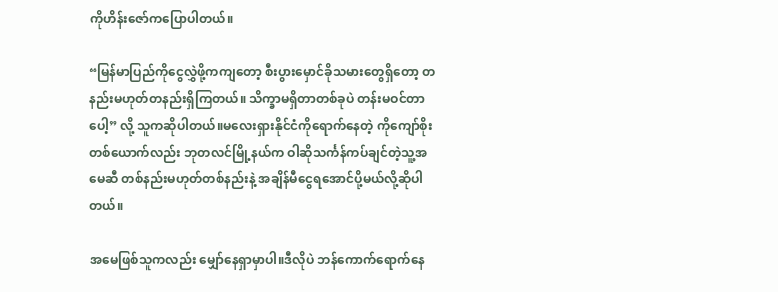ကိုဟိန်းဇော်ကပြောပါတယ်။

“မြန်မာပြည်ကိုငွေလွှဲဖို့ကကျတော့ စီးပွားမှောင်ခိုသမားတွေရှိတော့ တနည်းမဟုတ်တနည်းရှိကြတယ်။ သိက္ခာမရှိတာတစ်ခုပဲ တန်းမဝင်တာပေါ့” လို့ သူကဆိုပါတယ်။မလေးရှားနိုင်ငံကိုရောက်နေတဲ့ ကိုကျော်စိုးတစ်ယောက်လည်း ဘုတလင်မြို့နယ်က ဝါဆိုသင်္ကန်ကပ်ချင်တဲ့သူ့အမေဆီ တစ်နည်းမဟုတ်တစ်နည်းနဲ့ အချိန်မီငွေရအောင်ပို့မယ်လို့ဆိုပါတယ်။

အမေဖြစ်သူကလည်း မျှော်နေရှာမှာပါ။ဒီလိုပဲ ဘန်ကောက်ရောက်နေ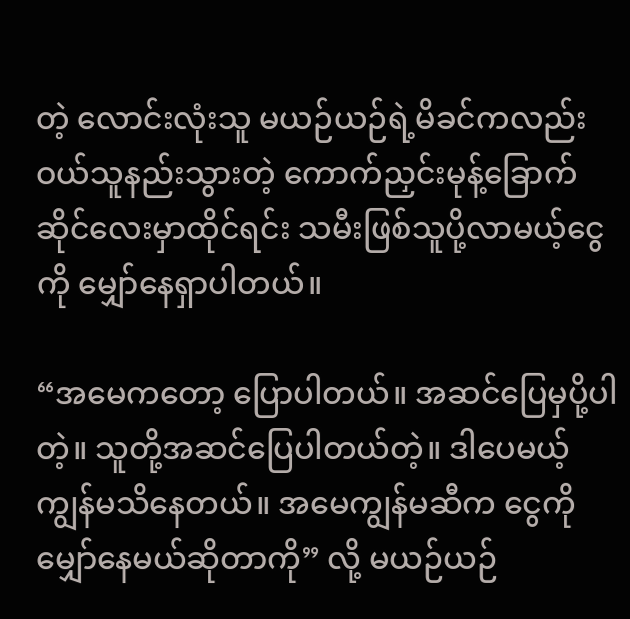တဲ့ လောင်းလုံးသူ မယဉ်ယဉ်ရဲ့မိခင်ကလည်း ဝယ်သူနည်းသွားတဲ့ ကောက်ညှင်းမုန့်ခြောက်ဆိုင်လေးမှာထိုင်ရင်း သမီးဖြစ်သူပို့လာမယ့်ငွေကို မျှော်နေရှာပါတယ်။

“အမေကတော့ ပြောပါတယ်။ အဆင်ပြေမှပို့ပါတဲ့။ သူတို့အဆင်ပြေပါတယ်တဲ့။ ဒါပေမယ့် ကျွန်မသိနေတယ်။ အမေကျွန်မဆီက ငွေကိုမျှော်နေမယ်ဆိုတာကို” လို့ မယဉ်ယဉ်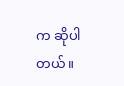က ဆိုပါတယ်။